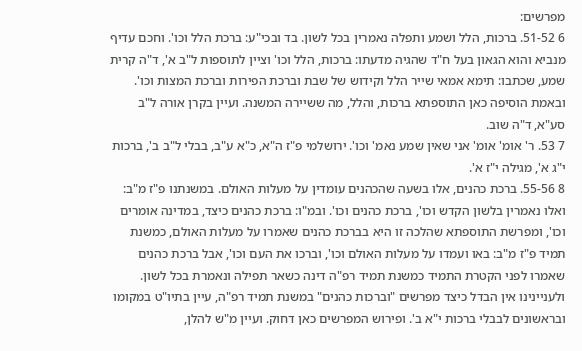מפרשים:
6 51-52. ברכות, הלל ושמע ותפלה נאמרין בכל לשון. בד ובכי"ע: ברכת הלל וכו'. וחכם עדיף מנביא והוא הגאון בעל ח"ד שהגיה מדעתו: ברכות, הלל וכו' וציין לתוספות ל"ב א', ד"ה קרית שמע, שכתבו: תימא אמאי שייר הלל וקידוש של שבת וברכת הפירות וברכת המצות וכו'. ובאמת הוסיפה כאן התוספתא ברכות, והלל, מה ששיירה המשנה. ועיין בקרן אורה ל"ב סע"א, ד"ה שוב.
7 53. ר' אומ' אומ' אני שאין שמע נאמ' וכו'. ירושלמי פ"ז ה"א, כ"א ע"ב, בבלי ל"ב ב', ברכות י"ג א', מגילה י"ז א'.
8 55-56. ברכת כהנים, אלו בשעה שהכהנים עומדין על מעלות האולם. במשנתנו פ"ז מ"ב: ואלו נאמרין בלשון הקדש וכו', ברכת כהנים וכו'. ובמ"ו: ברכת כהנים כיצד, במדינה אומרים וכו', ומפרשת התוספתא שהלכה זו היא בברכת כהנים שאמרו על מעלות האולם, כמשנת תמיד פ"ז מ"ב: באו ועמדו על מעלות האולם וכו', וברכו את העם וכו', אבל ברכת כהנים שאמרו לפני הקטרת התמיד כמשנת תמיד רפ"ה דינה כשאר תפילה ונאמרת בכל לשון. ולעניינינו אין הבדל כיצד מפרשים "וברכות כהנים" במשנת תמיד רפ"ה, עיין בתיו"ט במקומו ובראשונים לבבלי ברכות י"א ב'. ופירוש המפרשים כאן דחוק. ועיין מ"ש להלן,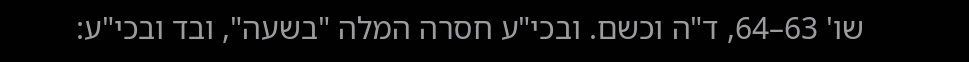שו' 63–64, ד"ה וכשם. ובכי"ע חסרה המלה "בשעה", ובד ובכי"ע: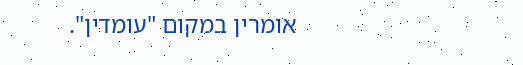אומרין במקום "עומדין".